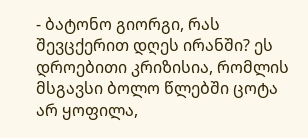- ბატონო გიორგი, რას შევცქერით დღეს ირანში? ეს დროებითი კრიზისია, რომლის მსგავსი ბოლო წლებში ცოტა არ ყოფილა,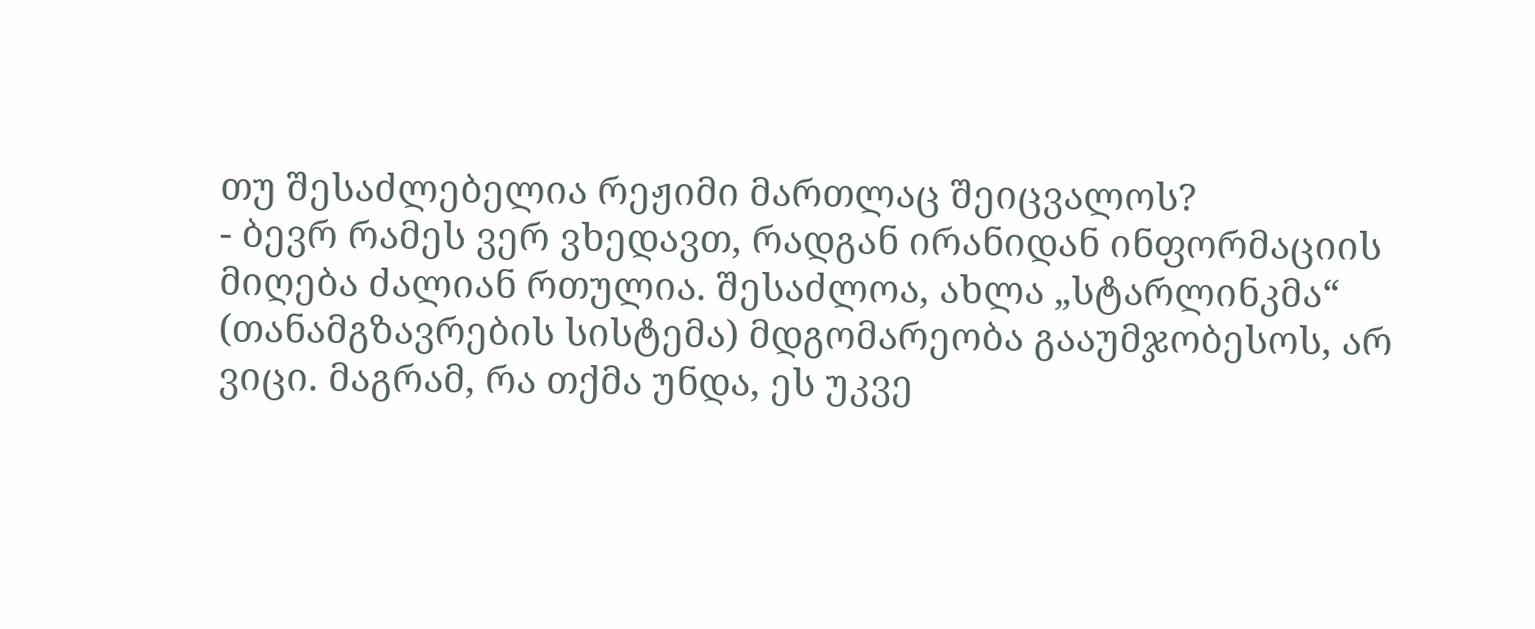თუ შესაძლებელია რეჟიმი მართლაც შეიცვალოს?
- ბევრ რამეს ვერ ვხედავთ, რადგან ირანიდან ინფორმაციის მიღება ძალიან რთულია. შესაძლოა, ახლა „სტარლინკმა“ (თანამგზავრების სისტემა) მდგომარეობა გააუმჯობესოს, არ ვიცი. მაგრამ, რა თქმა უნდა, ეს უკვე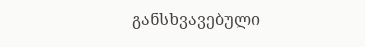განსხვავებული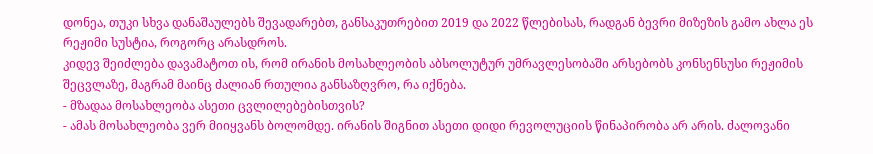დონეა, თუკი სხვა დანაშაულებს შევადარებთ, განსაკუთრებით 2019 და 2022 წლებისას, რადგან ბევრი მიზეზის გამო ახლა ეს რეჟიმი სუსტია, როგორც არასდროს.
კიდევ შეიძლება დავამატოთ ის, რომ ირანის მოსახლეობის აბსოლუტურ უმრავლესობაში არსებობს კონსენსუსი რეჟიმის შეცვლაზე, მაგრამ მაინც ძალიან რთულია განსაზღვრო, რა იქნება.
- მზადაა მოსახლეობა ასეთი ცვლილებებისთვის?
- ამას მოსახლეობა ვერ მიიყვანს ბოლომდე. ირანის შიგნით ასეთი დიდი რევოლუციის წინაპირობა არ არის. ძალოვანი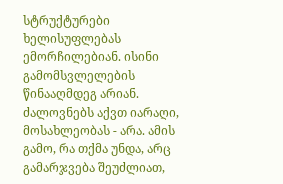სტრუქტურები ხელისუფლებას ემორჩილებიან. ისინი გამომსვლელების წინააღმდეგ არიან. ძალოვნებს აქვთ იარაღი, მოსახლეობას - არა. ამის გამო, რა თქმა უნდა, არც გამარჯვება შეუძლიათ,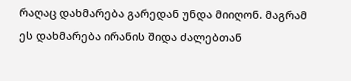რაღაც დახმარება გარედან უნდა მიიღონ. მაგრამ ეს დახმარება ირანის შიდა ძალებთან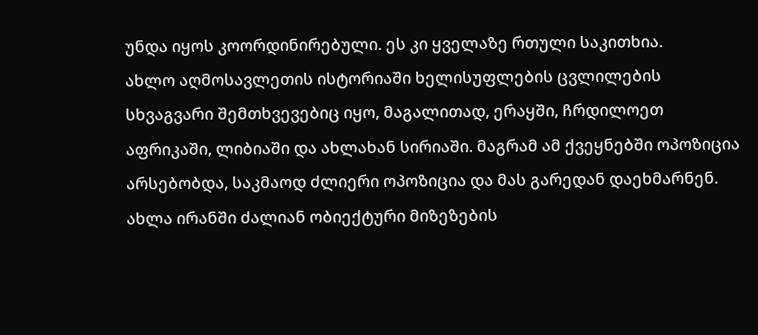უნდა იყოს კოორდინირებული. ეს კი ყველაზე რთული საკითხია.
ახლო აღმოსავლეთის ისტორიაში ხელისუფლების ცვლილების სხვაგვარი შემთხვევებიც იყო, მაგალითად, ერაყში, ჩრდილოეთ აფრიკაში, ლიბიაში და ახლახან სირიაში. მაგრამ ამ ქვეყნებში ოპოზიცია არსებობდა, საკმაოდ ძლიერი ოპოზიცია და მას გარედან დაეხმარნენ.
ახლა ირანში ძალიან ობიექტური მიზეზების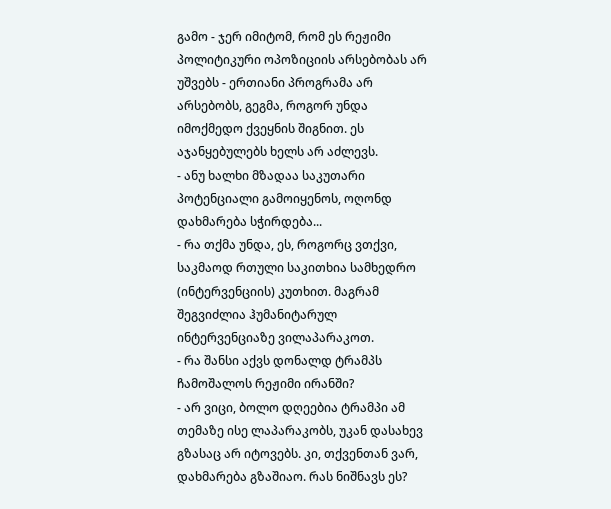გამო - ჯერ იმიტომ, რომ ეს რეჟიმი პოლიტიკური ოპოზიციის არსებობას არ უშვებს - ერთიანი პროგრამა არ არსებობს, გეგმა, როგორ უნდა იმოქმედო ქვეყნის შიგნით. ეს აჯანყებულებს ხელს არ აძლევს.
- ანუ ხალხი მზადაა საკუთარი პოტენციალი გამოიყენოს, ოღონდ დახმარება სჭირდება...
- რა თქმა უნდა, ეს, როგორც ვთქვი, საკმაოდ რთული საკითხია სამხედრო (ინტერვენციის) კუთხით. მაგრამ შეგვიძლია ჰუმანიტარულ ინტერვენციაზე ვილაპარაკოთ.
- რა შანსი აქვს დონალდ ტრამპს ჩამოშალოს რეჟიმი ირანში?
- არ ვიცი, ბოლო დღეებია ტრამპი ამ თემაზე ისე ლაპარაკობს, უკან დასახევ გზასაც არ იტოვებს. კი, თქვენთან ვარ, დახმარება გზაშიაო. რას ნიშნავს ეს?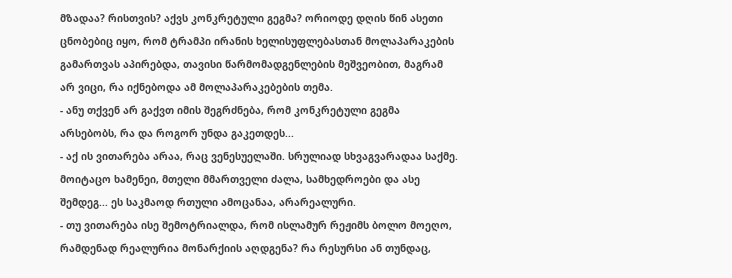მზადაა? რისთვის? აქვს კონკრეტული გეგმა? ორიოდე დღის წინ ასეთი ცნობებიც იყო, რომ ტრამპი ირანის ხელისუფლებასთან მოლაპარაკების გამართვას აპირებდა, თავისი წარმომადგენლების მეშვეობით, მაგრამ არ ვიცი, რა იქნებოდა ამ მოლაპარაკებების თემა.
- ანუ თქვენ არ გაქვთ იმის შეგრძნება, რომ კონკრეტული გეგმა არსებობს, რა და როგორ უნდა გაკეთდეს...
- აქ ის ვითარება არაა, რაც ვენესუელაში. სრულიად სხვაგვარადაა საქმე. მოიტაცო ხამენეი, მთელი მმართველი ძალა, სამხედროები და ასე შემდეგ... ეს საკმაოდ რთული ამოცანაა, არარეალური.
- თუ ვითარება ისე შემოტრიალდა, რომ ისლამურ რეჟიმს ბოლო მოეღო, რამდენად რეალურია მონარქიის აღდგენა? რა რესურსი ან თუნდაც,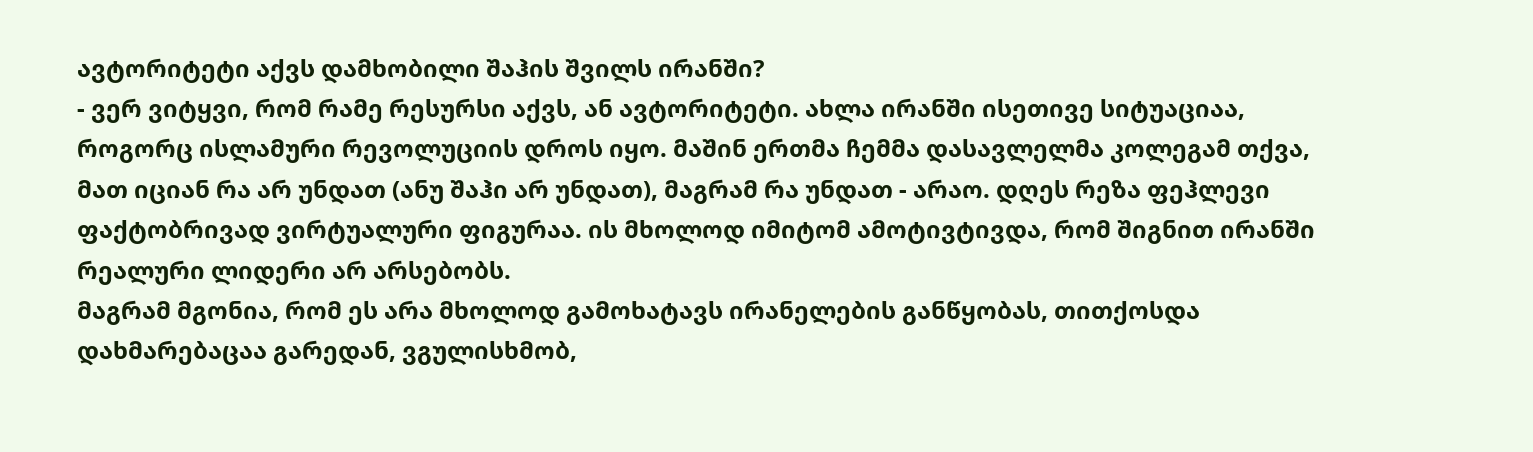ავტორიტეტი აქვს დამხობილი შაჰის შვილს ირანში?
- ვერ ვიტყვი, რომ რამე რესურსი აქვს, ან ავტორიტეტი. ახლა ირანში ისეთივე სიტუაციაა, როგორც ისლამური რევოლუციის დროს იყო. მაშინ ერთმა ჩემმა დასავლელმა კოლეგამ თქვა, მათ იციან რა არ უნდათ (ანუ შაჰი არ უნდათ), მაგრამ რა უნდათ - არაო. დღეს რეზა ფეჰლევი ფაქტობრივად ვირტუალური ფიგურაა. ის მხოლოდ იმიტომ ამოტივტივდა, რომ შიგნით ირანში რეალური ლიდერი არ არსებობს.
მაგრამ მგონია, რომ ეს არა მხოლოდ გამოხატავს ირანელების განწყობას, თითქოსდა დახმარებაცაა გარედან, ვგულისხმობ,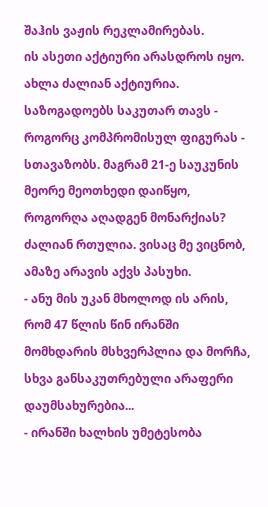შაჰის ვაჟის რეკლამირებას.
ის ასეთი აქტიური არასდროს იყო. ახლა ძალიან აქტიურია. საზოგადოებს საკუთარ თავს - როგორც კომპრომისულ ფიგურას - სთავაზობს. მაგრამ 21-ე საუკუნის მეორე მეოთხედი დაიწყო, როგორღა აღადგენ მონარქიას? ძალიან რთულია. ვისაც მე ვიცნობ, ამაზე არავის აქვს პასუხი.
- ანუ მის უკან მხოლოდ ის არის, რომ 47 წლის წინ ირანში მომხდარის მსხვერპლია და მორჩა, სხვა განსაკუთრებული არაფერი დაუმსახურებია...
- ირანში ხალხის უმეტესობა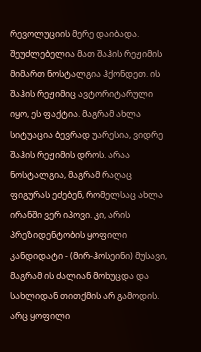რევოლუციის მერე დაიბადა. შეუძლებელია მათ შაჰის რეჟიმის მიმართ ნოსტალგია ჰქონდეთ. ის შაჰის რეჟიმიც ავტორიტარული იყო, ეს ფაქტია. მაგრამ ახლა სიტუაცია ბევრად უარესია, ვიდრე შაჰის რეჟიმის დროს. არაა ნოსტალგია, მაგრამ რაღაც ფიგურას ეძებენ, რომელსაც ახლა ირანში ვერ იპოვი. კი, არის პრეზიდენტობის ყოფილი კანდიდატი - (მირ-ჰოსეინი) მუსავი, მაგრამ ის ძალიან მოხუცდა და სახლიდან თითქმის არ გამოდის. არც ყოფილი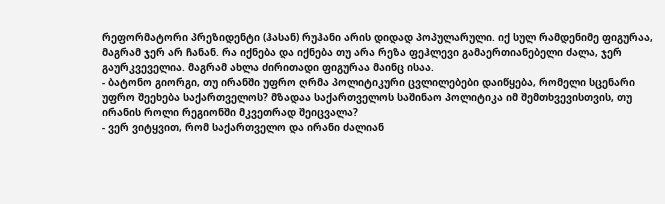რეფორმატორი პრეზიდენტი (ჰასან) რუჰანი არის დიდად პოპულარული. იქ სულ რამდენიმე ფიგურაა, მაგრამ ჯერ არ ჩანან. რა იქნება და იქნება თუ არა რეზა ფეჰლევი გამაერთიანებელი ძალა, ჯერ გაურკვეველია. მაგრამ ახლა ძირითადი ფიგურაა მაინც ისაა.
- ბატონო გიორგი, თუ ირანში უფრო ღრმა პოლიტიკური ცვლილებები დაიწყება, რომელი სცენარი უფრო შეეხება საქართველოს? მზადაა საქართველოს საშინაო პოლიტიკა იმ შემთხვევისთვის, თუ ირანის როლი რეგიონში მკვეთრად შეიცვალა?
- ვერ ვიტყვით, რომ საქართველო და ირანი ძალიან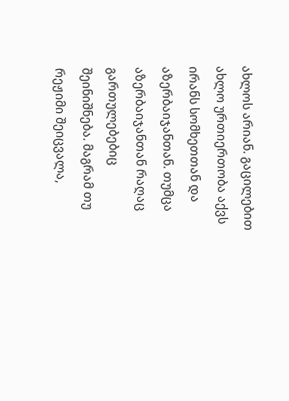ახლოს არიან. გაცილებით ახლო ურთიერთობა აქვს ირანს სომხეთთან და აზერბაიჯანთან. თუმცა აზერბაიჯანთან რაღაც გართულებებიც შეინიშნება. მაგრამ თუ რეჟიმი შეიცვალა,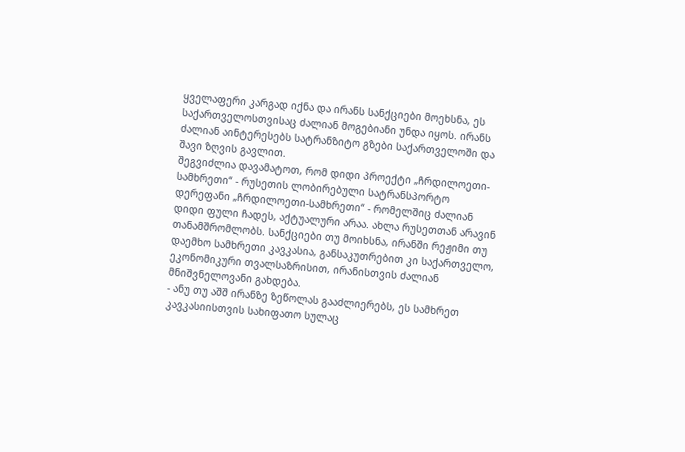ყველაფერი კარგად იქნა და ირანს სანქციები მოეხსნა, ეს საქართველოსთვისაც ძალიან მოგებიანი უნდა იყოს. ირანს ძალიან აინტერესებს სატრანზიტო გზები საქართველოში და შავი ზღვის გავლით.
შეგვიძლია დავამატოთ, რომ დიდი პროექტი „ჩრდილოეთი-სამხრეთი“ - რუსეთის ლობირებული სატრანსპორტო დერეფანი „ჩრდილოეთი-სამხრეთი“ - რომელშიც ძალიან დიდი ფული ჩადეს, აქტუალური არაა. ახლა რუსეთთან არავინ თანამშრომლობს. სანქციები თუ მოიხსნა, ირანში რეჟიმი თუ დაემხო სამხრეთი კავკასია, განსაკუთრებით კი საქართველო, ეკონომიკური თვალსაზრისით, ირანისთვის ძალიან მნიშვნელოვანი გახდება.
- ანუ თუ აშშ ირანზე ზეწოლას გააძლიერებს, ეს სამხრეთ კავკასიისთვის სახიფათო სულაც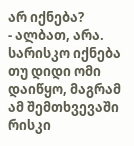არ იქნება?
- ალბათ, არა. სარისკო იქნება თუ დიდი ომი დაიწყო, მაგრამ ამ შემთხვევაში რისკი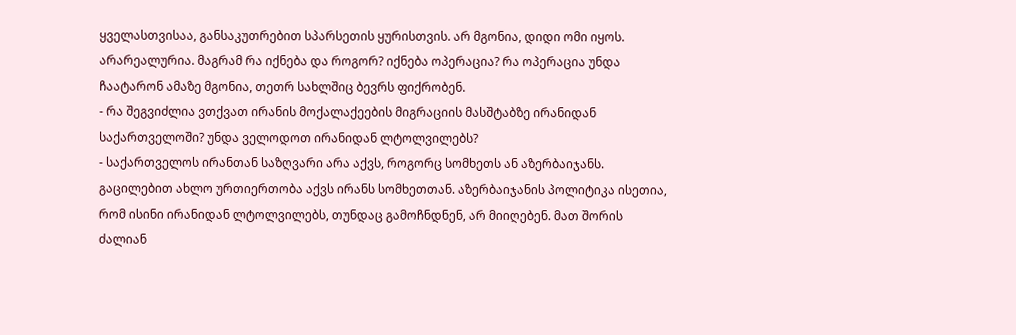ყველასთვისაა, განსაკუთრებით სპარსეთის ყურისთვის. არ მგონია, დიდი ომი იყოს. არარეალურია. მაგრამ რა იქნება და როგორ? იქნება ოპერაცია? რა ოპერაცია უნდა ჩაატარონ ამაზე მგონია, თეთრ სახლშიც ბევრს ფიქრობენ.
- რა შეგვიძლია ვთქვათ ირანის მოქალაქეების მიგრაციის მასშტაბზე ირანიდან საქართველოში? უნდა ველოდოთ ირანიდან ლტოლვილებს?
- საქართველოს ირანთან საზღვარი არა აქვს, როგორც სომხეთს ან აზერბაიჯანს. გაცილებით ახლო ურთიერთობა აქვს ირანს სომხეთთან. აზერბაიჯანის პოლიტიკა ისეთია, რომ ისინი ირანიდან ლტოლვილებს, თუნდაც გამოჩნდნენ, არ მიიღებენ. მათ შორის ძალიან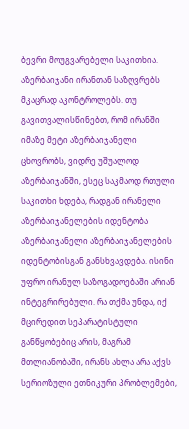ბევრი მოუგვარებელი საკითხია. აზერბაიჯანი ირანთან საზღვრებს მკაცრად აკონტროლებს. თუ გავითვალისწინებთ, რომ ირანში იმაზე მეტი აზერბაიჯანელი ცხოვრობს, ვიდრე უშუალოდ აზერბაიჯანში, ესეც საკმაოდ რთული საკითხი ხდება, რადგან ირანელი აზერბაიჯანელების იდენტობა აზერბაიჯანელი აზერბაიჯანელების იდენტობისგან განსხვავდება. ისინი უფრო ირანულ საზოგადოებაში არიან ინტეგრირებული. რა თქმა უნდა, იქ მცირედით სეპარატისტული განწყობებიც არის, მაგრამ მთლიანობაში, ირანს ახლა არა აქვს სერიოზული ეთნიკური პრობლემები,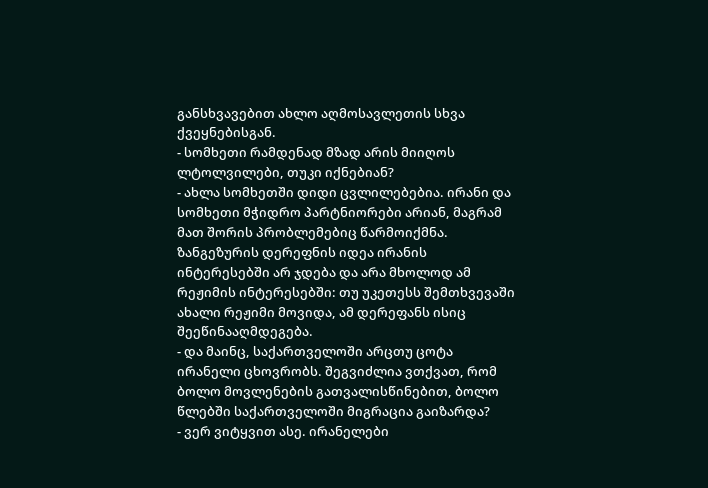განსხვავებით ახლო აღმოსავლეთის სხვა ქვეყნებისგან.
- სომხეთი რამდენად მზად არის მიიღოს ლტოლვილები, თუკი იქნებიან?
- ახლა სომხეთში დიდი ცვლილებებია. ირანი და სომხეთი მჭიდრო პარტნიორები არიან, მაგრამ მათ შორის პრობლემებიც წარმოიქმნა. ზანგეზურის დერეფნის იდეა ირანის ინტერესებში არ ჯდება და არა მხოლოდ ამ რეჟიმის ინტერესებში: თუ უკეთესს შემთხვევაში ახალი რეჟიმი მოვიდა, ამ დერეფანს ისიც შეეწინააღმდეგება.
- და მაინც, საქართველოში არცთუ ცოტა ირანელი ცხოვრობს. შეგვიძლია ვთქვათ, რომ ბოლო მოვლენების გათვალისწინებით, ბოლო წლებში საქართველოში მიგრაცია გაიზარდა?
- ვერ ვიტყვით ასე. ირანელები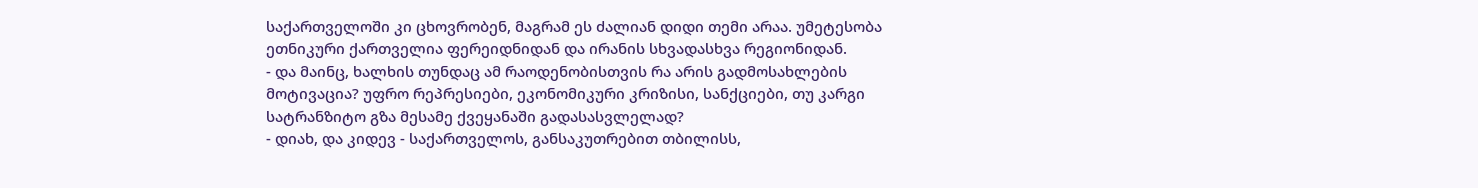საქართველოში კი ცხოვრობენ, მაგრამ ეს ძალიან დიდი თემი არაა. უმეტესობა ეთნიკური ქართველია ფერეიდნიდან და ირანის სხვადასხვა რეგიონიდან.
- და მაინც, ხალხის თუნდაც ამ რაოდენობისთვის რა არის გადმოსახლების მოტივაცია? უფრო რეპრესიები, ეკონომიკური კრიზისი, სანქციები, თუ კარგი სატრანზიტო გზა მესამე ქვეყანაში გადასასვლელად?
- დიახ, და კიდევ - საქართველოს, განსაკუთრებით თბილისს,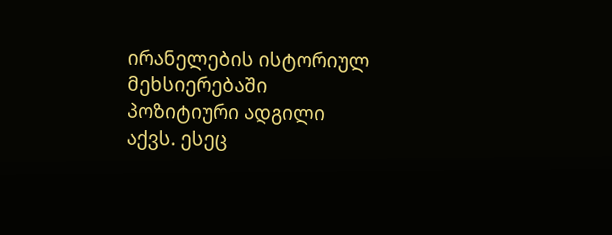ირანელების ისტორიულ მეხსიერებაში პოზიტიური ადგილი აქვს. ესეც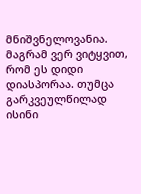მნიშვნელოვანია. მაგრამ ვერ ვიტყვით, რომ ეს დიდი დიასპორაა. თუმცა გარკვეულწილად ისინი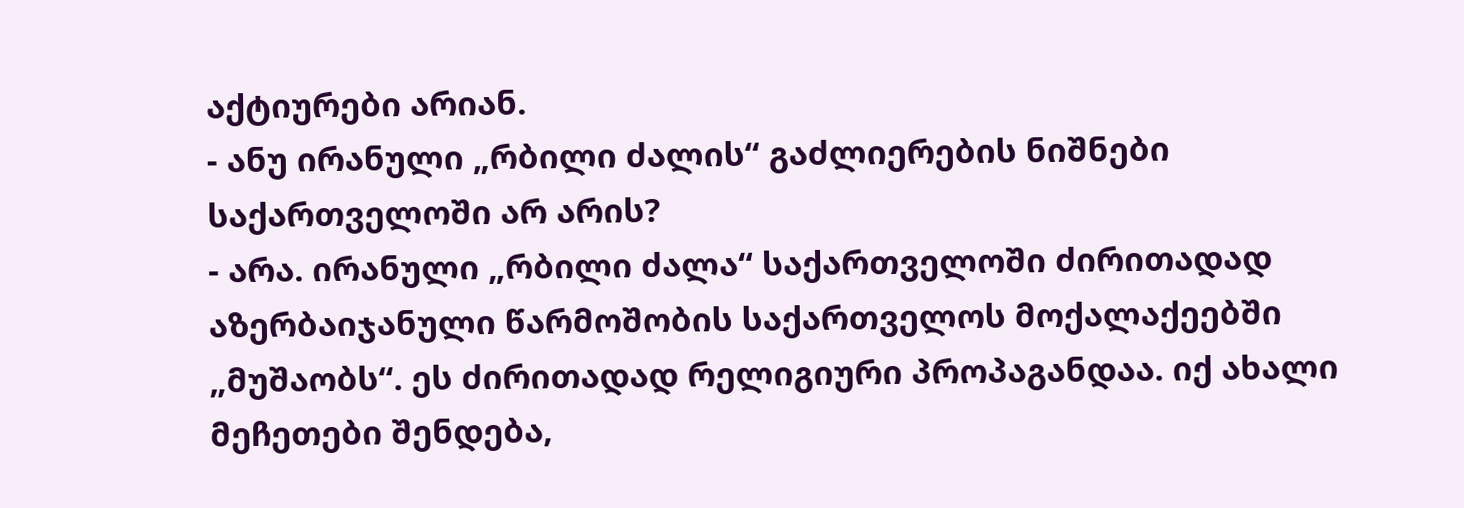აქტიურები არიან.
- ანუ ირანული „რბილი ძალის“ გაძლიერების ნიშნები საქართველოში არ არის?
- არა. ირანული „რბილი ძალა“ საქართველოში ძირითადად აზერბაიჯანული წარმოშობის საქართველოს მოქალაქეებში „მუშაობს“. ეს ძირითადად რელიგიური პროპაგანდაა. იქ ახალი მეჩეთები შენდება,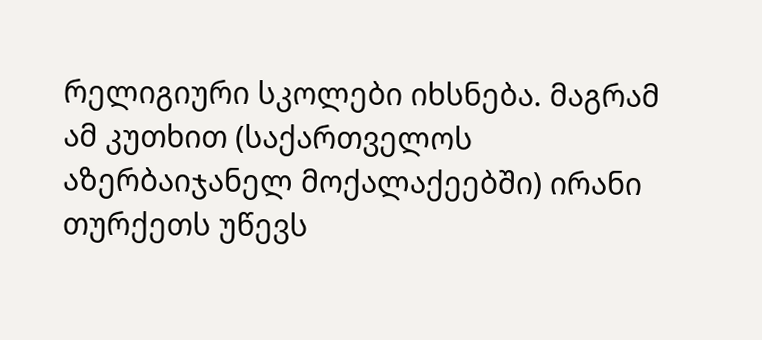რელიგიური სკოლები იხსნება. მაგრამ ამ კუთხით (საქართველოს აზერბაიჯანელ მოქალაქეებში) ირანი თურქეთს უწევს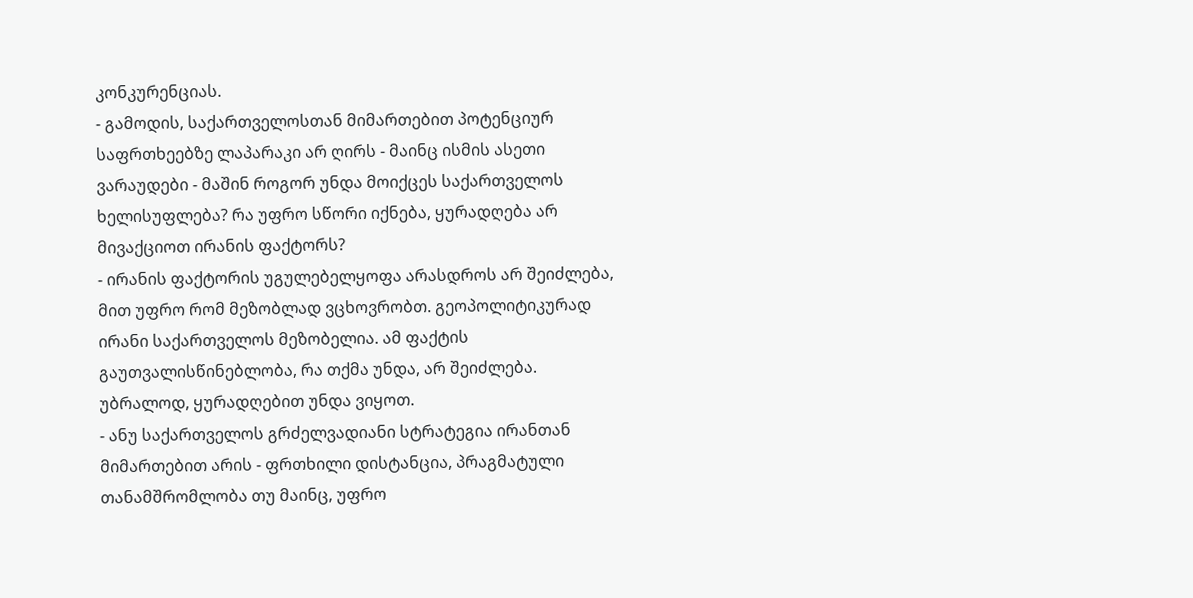კონკურენციას.
- გამოდის, საქართველოსთან მიმართებით პოტენციურ საფრთხეებზე ლაპარაკი არ ღირს - მაინც ისმის ასეთი ვარაუდები - მაშინ როგორ უნდა მოიქცეს საქართველოს ხელისუფლება? რა უფრო სწორი იქნება, ყურადღება არ მივაქციოთ ირანის ფაქტორს?
- ირანის ფაქტორის უგულებელყოფა არასდროს არ შეიძლება, მით უფრო რომ მეზობლად ვცხოვრობთ. გეოპოლიტიკურად ირანი საქართველოს მეზობელია. ამ ფაქტის გაუთვალისწინებლობა, რა თქმა უნდა, არ შეიძლება. უბრალოდ, ყურადღებით უნდა ვიყოთ.
- ანუ საქართველოს გრძელვადიანი სტრატეგია ირანთან მიმართებით არის - ფრთხილი დისტანცია, პრაგმატული თანამშრომლობა თუ მაინც, უფრო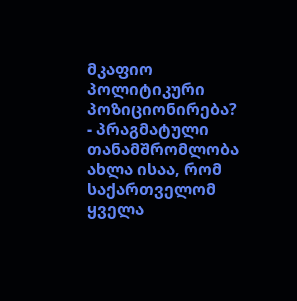მკაფიო პოლიტიკური პოზიციონირება?
- პრაგმატული თანამშრომლობა ახლა ისაა, რომ საქართველომ ყველა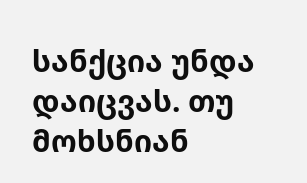სანქცია უნდა დაიცვას. თუ მოხსნიან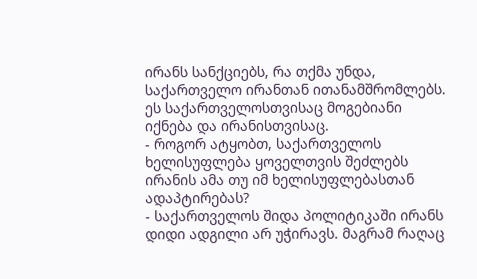ირანს სანქციებს, რა თქმა უნდა, საქართველო ირანთან ითანამშრომლებს. ეს საქართველოსთვისაც მოგებიანი იქნება და ირანისთვისაც.
- როგორ ატყობთ, საქართველოს ხელისუფლება ყოველთვის შეძლებს ირანის ამა თუ იმ ხელისუფლებასთან ადაპტირებას?
- საქართველოს შიდა პოლიტიკაში ირანს დიდი ადგილი არ უჭირავს. მაგრამ რაღაც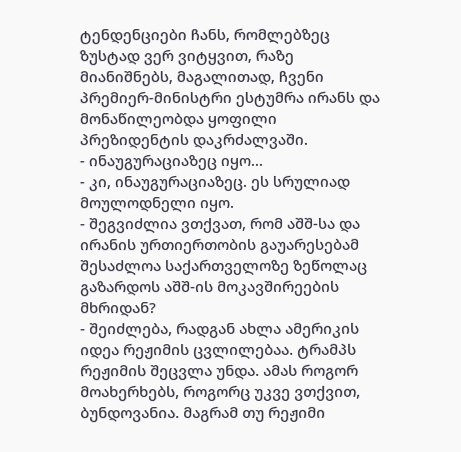ტენდენციები ჩანს, რომლებზეც ზუსტად ვერ ვიტყვით, რაზე მიანიშნებს, მაგალითად, ჩვენი პრემიერ-მინისტრი ესტუმრა ირანს და მონაწილეობდა ყოფილი პრეზიდენტის დაკრძალვაში.
- ინაუგურაციაზეც იყო...
- კი, ინაუგურაციაზეც. ეს სრულიად მოულოდნელი იყო.
- შეგვიძლია ვთქვათ, რომ აშშ-სა და ირანის ურთიერთობის გაუარესებამ შესაძლოა საქართველოზე ზეწოლაც გაზარდოს აშშ-ის მოკავშირეების მხრიდან?
- შეიძლება, რადგან ახლა ამერიკის იდეა რეჟიმის ცვლილებაა. ტრამპს რეჟიმის შეცვლა უნდა. ამას როგორ მოახერხებს, როგორც უკვე ვთქვით, ბუნდოვანია. მაგრამ თუ რეჟიმი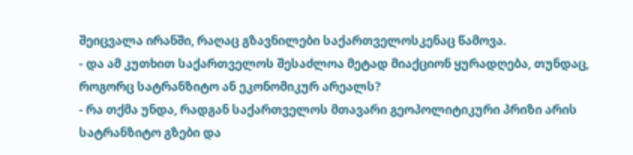შეიცვალა ირანში, რაღაც გზავნილები საქართველოსკენაც წამოვა.
- და ამ კუთხით საქართველოს შესაძლოა მეტად მიაქციონ ყურადღება, თუნდაც, როგორც სატრანზიტო ან ეკონომიკურ არეალს?
- რა თქმა უნდა, რადგან საქართველოს მთავარი გეოპოლიტიკური პრიზი არის სატრანზიტო გზები და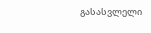გასასვლელი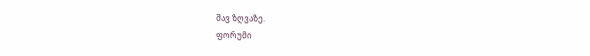შავ ზღვაზე.
ფორუმი